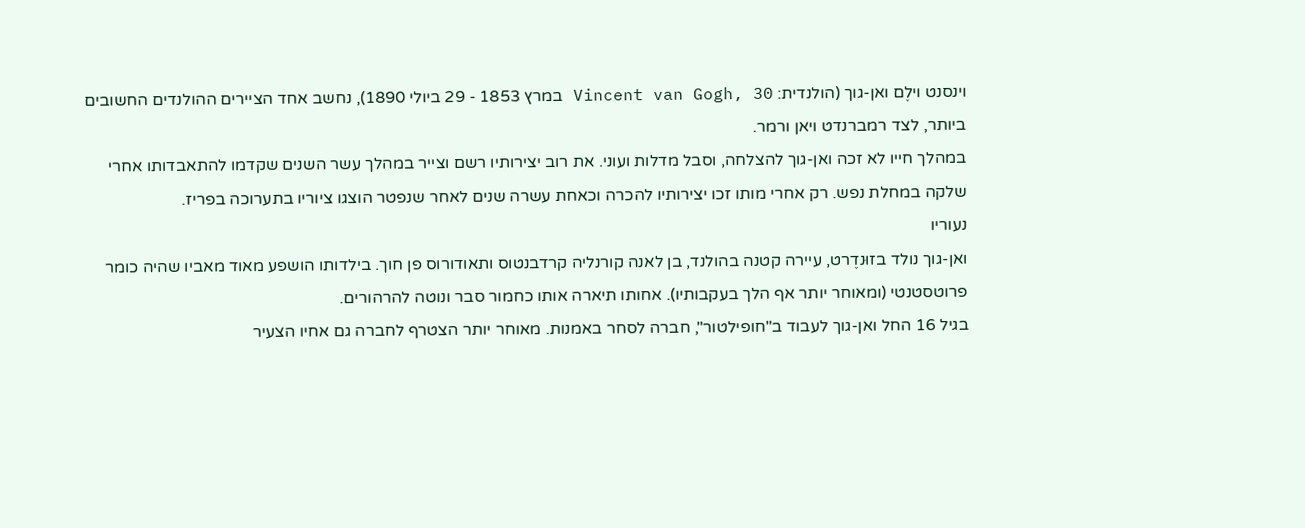וינסנט וילֶם ואן-גוך (הולנדית: Vincent van Gogh, 30 במרץ 1853 - 29 ביולי 1890), נחשב אחד הציירים ההולנדים החשובים ביותר, לצד רמברנדט ויאן ורמר.
במהלך חייו לא זכה ואן-גוך להצלחה, וסבל מדלות ועוני. את רוב יצירותיו רשם וצייר במהלך עשר השנים שקדמו להתאבדותו אחרי שלקה במחלת נפש. רק אחרי מותו זכו יצירותיו להכרה וכאחת עשרה שנים לאחר שנפטר הוצגו ציוריו בתערוכה בפריז.
נעוריו
ואן-גוך נולד בזוּנדֶרט, עיירה קטנה בהולנד, בן לאנה קורנליה קרדבנטוס ותאודורוס פן חוך. בילדותו הושפע מאוד מאביו שהיה כומר פרוטסטנטי (ומאוחר יותר אף הלך בעקבותיו). אחותו תיארה אותו כחמור סבר ונוטה להרהורים.
בגיל 16 החל ואן-גוך לעבוד ב"חופילטור", חברה לסחר באמנות. מאוחר יותר הצטרף לחברה גם אחיו הצעיר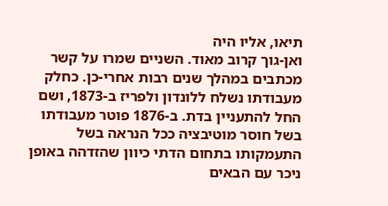תיאו, אליו היה
ואן-גוך קרוב מאוד. השניים שמרו על קשר מכתבים במהלך שנים רבות אחרי-כן. כחלק מעבודתו נשלח ללונדון ולפריז ב-1873, ושם החל להתעניין בדת. ב-1876 פוטר מעבודתו בשל חוסר מוטיבציה ככל הנראה בשל התעמקותו בתחום הדתי כיוון שהזדהה באופן ניכר עם הבאים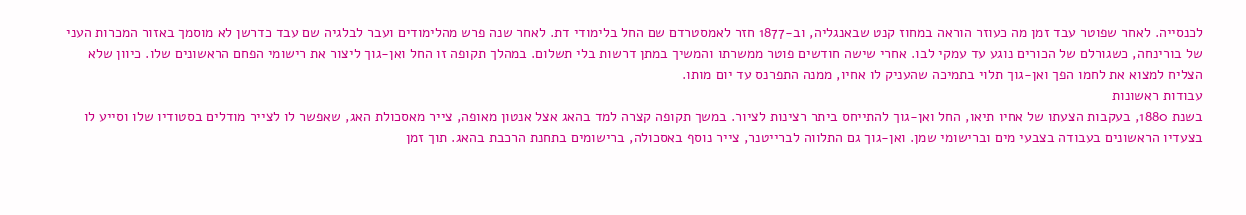לכנסייה. לאחר שפוטר עבד זמן מה כעוזר הוראה במחוז קנט שבאנגליה, וב-1877 חזר לאמסטרדם שם החל בלימודי דת. לאחר שנה פרש מהלימודים ועבר לבלגיה שם עבד כדרשן לא מוסמך באזור המכרות העני של בורינחה, כשגורלם של הכורים נוגע עד עמקי לבו. אחרי שישה חודשים פוטר ממשרתו והמשיך במתן דרשות בלי תשלום. במהלך תקופה זו החל ואן-גוך ליצור את רישומי הפחם הראשונים שלו. כיוון שלא הצליח למצוא את לחמו הפך ואן-גוך תלוי בתמיכה שהעניק לו אחיו, ממנה התפרנס עד יום מותו.
עבודות ראשונות
בשנת 1880, בעקבות הצעתו של אחיו תיאו, החל ואן-גוך להתייחס ביתר רצינות לציור. במשך תקופה קצרה למד בהאג אצל אנטון מאופה, צייר מאסכולת האג, שאפשר לו לצייר מודלים בסטודיו שלו וסייע לו בצעדיו הראשונים בעבודה בצבעי מים וברישומי שמן. ואן-גוך גם התלווה לברייטנר, צייר נוסף באסכולה, ברישומים בתחנת הרכבת בהאג. תוך זמן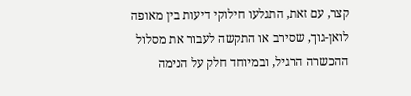קצר, עם זאת, התגלעו חילוקי דיעות בין מאופה לואן-גוך, שסירב או התקשה לעבור את מסלול ההכשרה הרגיל, ובמיוחד חלק על הנימה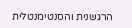הרגשנית והסנטימנטלית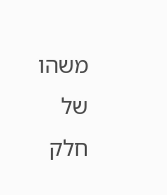משהו של חלק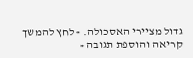גדול מציירי האסכולה. » לחץ להמשך קריאה והוספת תגובה «